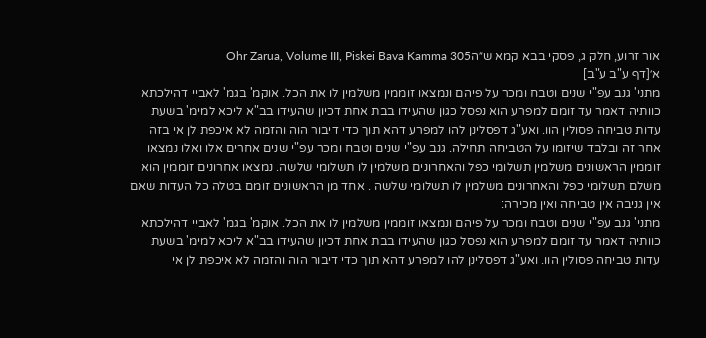אור זרוע, חלק ג, פסקי בבא קמא ש״הOhr Zarua, Volume III, Piskei Bava Kamma 305
א׳[דף ע"ב ע"ב]
מתני' גנב עפ"י שנים וטבח ומכר על פיהם ונמצאו זוממין משלמין לו את הכל. אוקמ' בגמ' לאביי דהילכתא כוותיה דאמר עד זומם למפרע הוא נפסל כגון שהעידו בבת אחת דכיון שהעידו בב"א ליכא למימ' בשעת עדות טביחה פסולין הוו. ואע"ג דפסלינן להו למפרע דהא תוך כדי דיבור הוה והזמה לא איכפת לן אי בזה אחר זה ובלבד שיזומו על הטביחה תחילה. גנב עפ"י שנים וטבח ומכר עפ"י שנים אחרים אלו ואלו נמצאו זוממין הראשונים משלמין תשלומי כפל והאחרונים משלמין לו תשלומי שלשה. נמצאו אחרונים זוממין הוא משלם תשלומי כפל והאחרונים משלמין לו תשלומי שלשה . אחד מן הראשונים זומם בטלה כל העדות שאם אין גניבה אין טביחה ואין מכירה:
מתני' גנב עפ"י שנים וטבח ומכר על פיהם ונמצאו זוממין משלמין לו את הכל. אוקמ' בגמ' לאביי דהילכתא כוותיה דאמר עד זומם למפרע הוא נפסל כגון שהעידו בבת אחת דכיון שהעידו בב"א ליכא למימ' בשעת עדות טביחה פסולין הוו. ואע"ג דפסלינן להו למפרע דהא תוך כדי דיבור הוה והזמה לא איכפת לן אי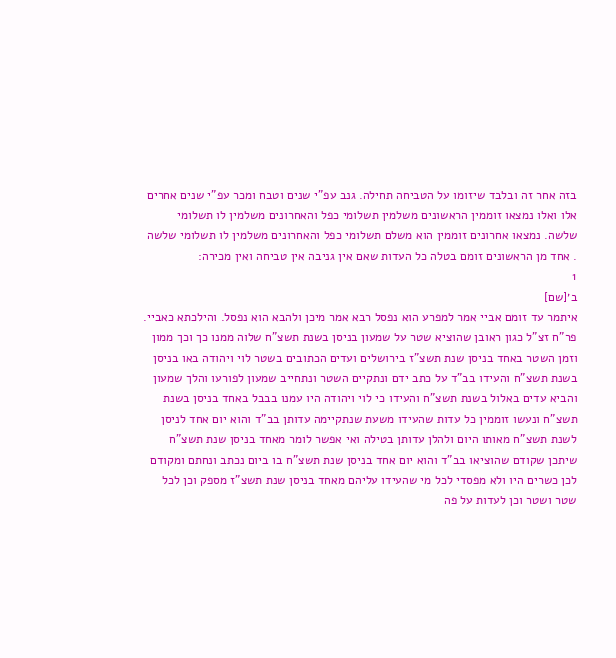בזה אחר זה ובלבד שיזומו על הטביחה תחילה. גנב עפ"י שנים וטבח ומכר עפ"י שנים אחרים אלו ואלו נמצאו זוממין הראשונים משלמין תשלומי כפל והאחרונים משלמין לו תשלומי שלשה. נמצאו אחרונים זוממין הוא משלם תשלומי כפל והאחרונים משלמין לו תשלומי שלשה . אחד מן הראשונים זומם בטלה כל העדות שאם אין גניבה אין טביחה ואין מכירה:
1
ב׳[שם]
איתמר עד זומם אביי אמר למפרע הוא נפסל רבא אמר מיכן ולהבא הוא נפסל. והילכתא כאביי. פר"ח זצ"ל כגון ראובן שהוציא שטר על שמעון בניסן בשנת תשצ"ח שלוה ממנו כך וכך ממון וזמן השטר באחד בניסן שנת תשצ"ז בירושלים ועדים הכתובים בשטר לוי ויהודה באו בניסן בשנת תשצ"ח והעידו בב"ד על כתב ידם ונתקיים השטר ונתחייב שמעון לפורעו והלך שמעון והביא עדים באלול בשנת תשצ"ח והעידו כי לוי ויהודה היו עמנו בבבל באחד בניסן בשנת תשצ"ח ונעשו זוממין כל עדות שהעידו משעת שנתקיימה עדותן בב"ד והוא יום אחד לניסן לשנת תשצ"ח מאותו היום ולהלן עדותן בטילה ואי אפשר לומר מאחד בניסן שנת תשצ"ח שיתכן שקודם שהוציאו בב"ד והוא יום אחד בניסן שנת תשצ"ח בו ביום נכתב ונחתם ומקודם לכן כשרים היו ולא מפסדי לכל מי שהעידו עליהם מאחד בניסן שנת תשצ"ז מספק וכן לכל שטר ושטר וכן לעדות על פה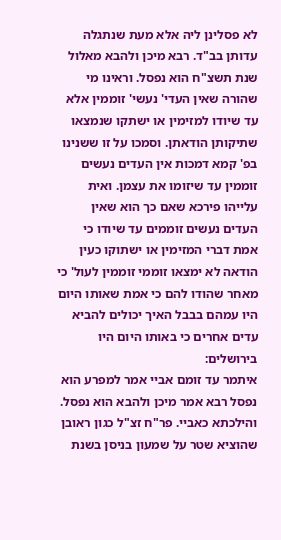לא פסלינן ליה אלא מעת שנתגלה עדותן בב"ד. רבא מיכן ולהבא מאלול שנת תשצ"ח הוא נפסל. וראינו מי שהורה שאין העדי' נעשי' זוממין אלא עד שיודו למזימין או ישתקו שנמצאו שתיקותן הודאתן. וסמכו על זו ששנינו בפ' קמא דמכות אין העדים נעשים זוממין עד שיזומו את עצמן. ואית עלייהו פירכא שאם כך הוא שאין העדים נעשים זוממים עד שיודו כי אמת דברי המזימין או ישתוקו כעין הודאה לא ימצאו זוממי זוממין לעול' כי מאחר שהודו להם כי אמת שאותו היום היו עמהם בבבל האיך יכולים להביא עדים אחרים כי באותו היום היו בירושלים:
איתמר עד זומם אביי אמר למפרע הוא נפסל רבא אמר מיכן ולהבא הוא נפסל. והילכתא כאביי. פר"ח זצ"ל כגון ראובן שהוציא שטר על שמעון בניסן בשנת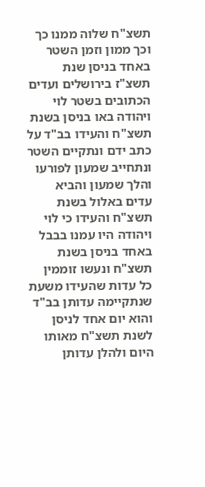תשצ"ח שלוה ממנו כך וכך ממון וזמן השטר באחד בניסן שנת תשצ"ז בירושלים ועדים הכתובים בשטר לוי ויהודה באו בניסן בשנת תשצ"ח והעידו בב"ד על כתב ידם ונתקיים השטר ונתחייב שמעון לפורעו והלך שמעון והביא עדים באלול בשנת תשצ"ח והעידו כי לוי ויהודה היו עמנו בבבל באחד בניסן בשנת תשצ"ח ונעשו זוממין כל עדות שהעידו משעת שנתקיימה עדותן בב"ד והוא יום אחד לניסן לשנת תשצ"ח מאותו היום ולהלן עדותן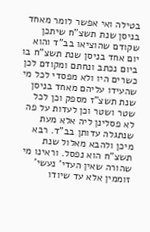בטילה ואי אפשר לומר מאחד בניסן שנת תשצ"ח שיתכן שקודם שהוציאו בב"ד והוא יום אחד בניסן שנת תשצ"ח בו ביום נכתב ונחתם ומקודם לכן כשרים היו ולא מפסדי לכל מי שהעידו עליהם מאחד בניסן שנת תשצ"ז מספק וכן לכל שטר ושטר וכן לעדות על פה לא פסלינן ליה אלא מעת שנתגלה עדותן בב"ד. רבא מיכן ולהבא מאלול שנת תשצ"ח הוא נפסל. וראינו מי שהורה שאין העדי' נעשי' זוממין אלא עד שיודו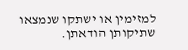למזימין או ישתקו שנמצאו שתיקותן הודאתן.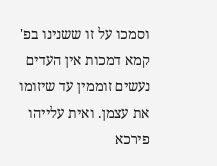וסמכו על זו ששנינו בפ' קמא דמכות אין העדים נעשים זוממין עד שיזומו את עצמן. ואית עלייהו פירכא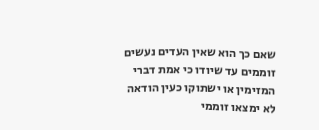שאם כך הוא שאין העדים נעשים זוממים עד שיודו כי אמת דברי המזימין או ישתוקו כעין הודאה לא ימצאו זוממי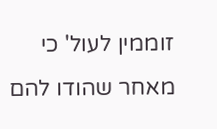זוממין לעול' כי מאחר שהודו להם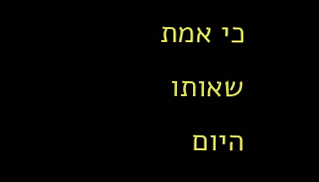כי אמת שאותו היום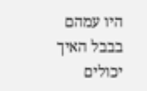היו עמהם בבבל האיך יכולים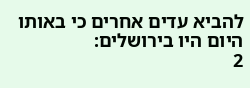להביא עדים אחרים כי באותו היום היו בירושלים:
2